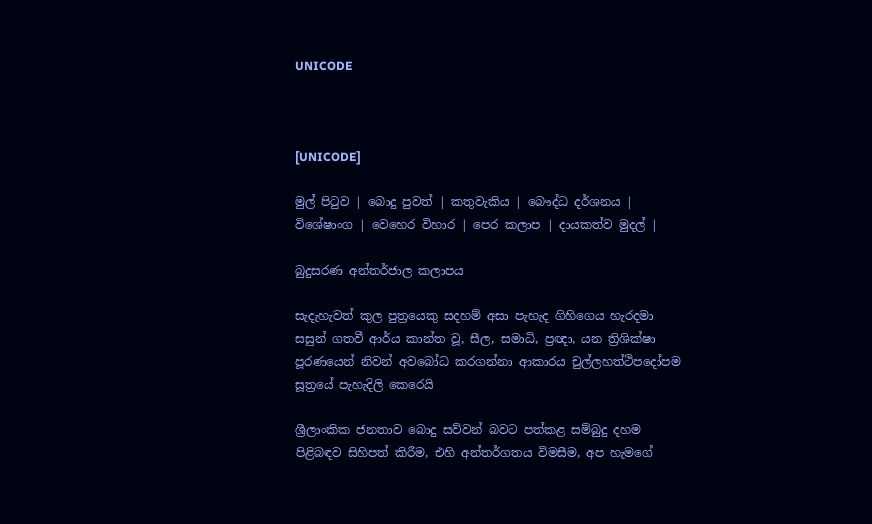UNICODE



[UNICODE]

මුල් පිටුව | බොදු පුවත් | කතුවැකිය | බෞද්ධ දර්ශනය | විශේෂාංග | වෙහෙර විහාර | පෙර කලාප | දායකත්ව මුදල් |

බුදුසරණ අන්තර්ජාල කලාපය

සැදැහැවත් කුල පුත්‍රයෙකු සදහම් අසා පැහැද ගිහිගෙය හැරදමා සසුන් ගතවී ආර්ය කාන්ත වූ, සීල, සමාධි, ප්‍රඥා, යන ත්‍රිශික්ෂා පූරණයෙන් නිවන් අවබෝධ කරගන්නා ආකාරය චුල්ලහත්ථිපදෝපම සූත්‍රයේ පැහැදිලි කෙරෙයි

ශ්‍රීලාංකික ජනතාව බොදු සව්වන් බවට පත්කළ සම්බුදු දහම පිළිබඳව සිහිපත් කිරීම, එහි අන්තර්ගතය විමසීම, අප හැමගේ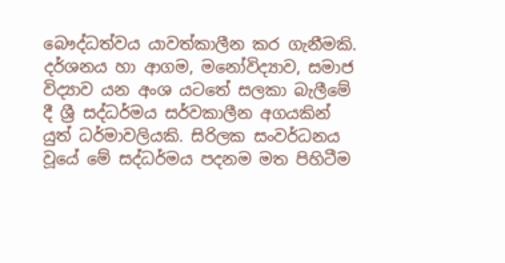බෞද්ධත්වය යාවත්කාලීන කර ගැනීමකි. දර්ශනය හා ආගම, මනෝවිද්‍යාව, සමාජ විද්‍යාව යන අංශ යටතේ සලකා බැලීමේ දී ශ්‍රී සද්ධර්මය සර්වකාලීන අගයකින් යුත් ධර්මාවලියකි. සිරිලක සංවර්ධනය වූයේ මේ සද්ධර්මය පදනම මත පිහිටීම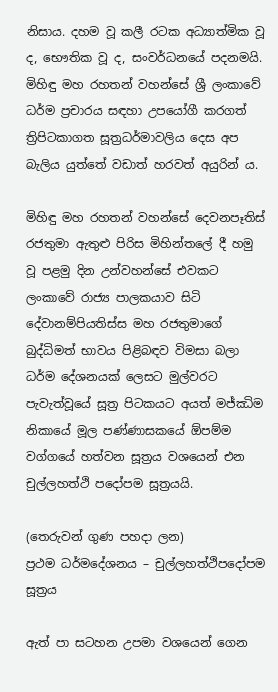නිසාය. දහම වූ කලී රටක අධ්‍යාත්මික වූ ද, භෞතික වූ ද, සංවර්ධනයේ පදනමයි. මිහිඳු මහ රහතන් වහන්සේ ශ්‍රී ලංකාවේ ධර්ම ප්‍රචාරය සඳහා උපයෝගී කරගත් ත්‍රිපිටකාගත සූත්‍රධර්මාවලිය දෙස අප බැලිය යුත්තේ වඩාත් හරවත් අයුරින් ය.

මිහිඳු මහ රහතන් වහන්සේ දෙවනපෑතිස් රජතුමා ඇතුළු පිරිස මිහින්තලේ දී හමු වූ පළමු දින උන්වහන්සේ එවකට ලංකාවේ රාජ්‍ය පාලකයාව සිටි දේවානම්පියතිස්ස මහ රජතුමාගේ බුද්ධිමත් භාවය පිළිබඳව විමසා බලා ධර්ම දේශනයක් ලෙසට මුල්වරට පැවැත්වූයේ සූත්‍ර පිටකයට අයත් මජ්ඣිම නිකායේ මූල පණ්ණාසකයේ ඕපම්ම වග්ගයේ හත්වන සූත්‍රය වශයෙන් එන චුල්ලහත්ථි පදෝපම සූත්‍රයයි.

(තෙරුවන් ගුණ පහදා ලන)
ප්‍රථම ධර්මදේශනය – චුල්ලහත්ථිපදෝපම සූත්‍රය

ඇත් පා සටහන උපමා වශයෙන් ගෙන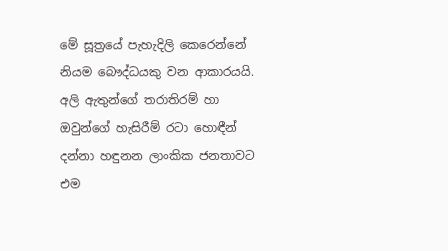මේ සූත්‍රයේ පැහැදිලි කෙරෙන්නේ නියම බෞද්ධයකු වන ආකාරයයි. අලි ඇතුන්ගේ තරාතිරම් හා ඔවුන්ගේ හැසිරීම් රටා හොඳීන් දන්නා හඳුනන ලාංකික ජනතාවට එම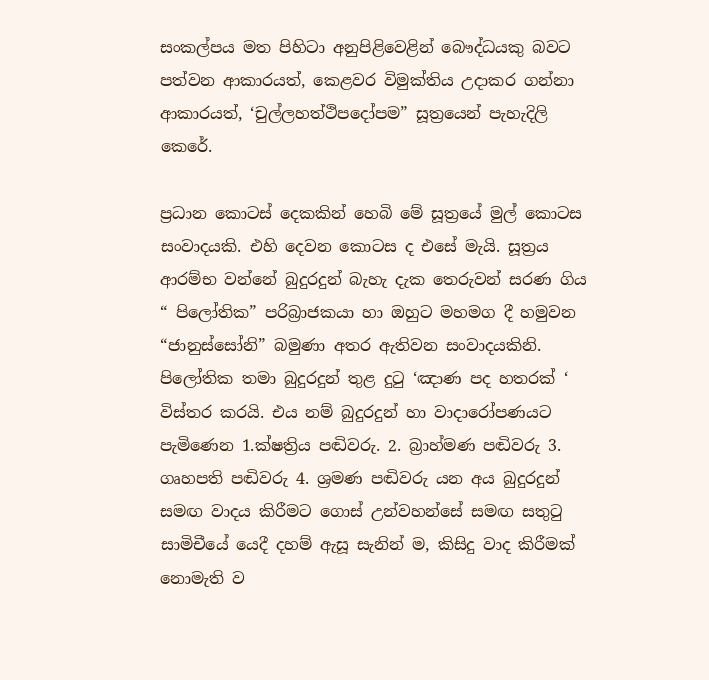සංකල්පය මත පිහිටා අනුපිළිවෙළින් බෞද්ධයකු බවට පත්වන ආකාරයත්, කෙළවර විමුක්තිය උදාකර ගන්නා ආකාරයත්, ‘චුල්ලහත්ථිපදෝපම” සූත්‍රයෙන් පැහැදිලි කෙරේ.

ප්‍රධාන කොටස් දෙකකින් හෙබි මේ සූත්‍රයේ මුල් කොටස සංවාදයකි. එහි දෙවන කොටස ද එසේ මැයි. සූත්‍රය ආරම්භ වන්නේ බුදුරදුන් බැහැ දැක තෙරුවන් සරණ ගිය “ පිලෝතික” පරිබ්‍රාජකයා හා ඔහුට මහමග දී හමුවන “ජානුස්සෝනි” බමුණා අතර ඇතිවන සංවාදයකිනි. පිලෝතික තමා බුදුරදුන් තුළ දුටු ‘ඤාණ පද හතරක් ‘ විස්තර කරයි. එය නම් බුදුරදුන් හා වාදාරෝපණයට පැමිණෙන 1.ක්ෂත්‍රිය පඬිවරු. 2. බ්‍රාහ්මණ පඬිවරු 3. ගෘහපති පඬිවරු 4. ශ්‍රමණ පඬිවරු යන අය බුදුරදුන් සමඟ වාදය කිරීමට ගොස් උන්වහන්සේ සමඟ සතුටු සාමිචීයේ යෙදී දහම් ඇසූ සැනින් ම, කිසිදු වාද කිරීමක් නොමැති ව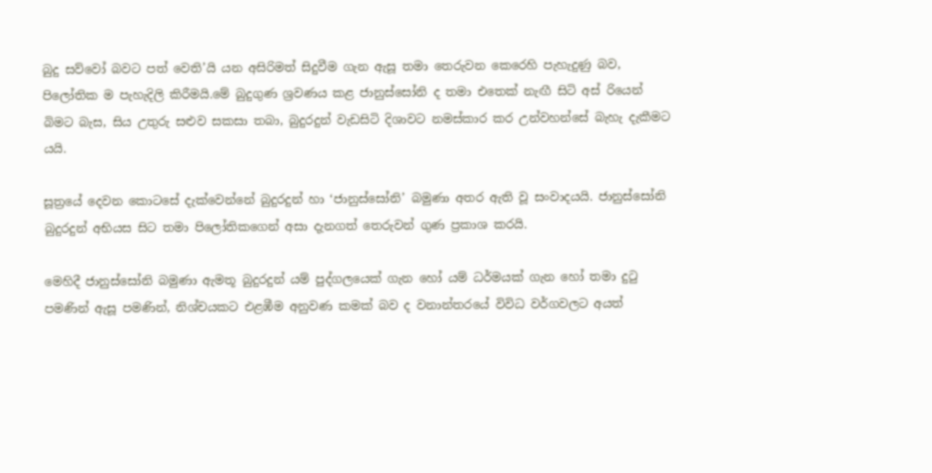බුදු සව්වෝ බවට පත් වෙති’යි යන අසිරිමත් සිදුවීම ගැන ඇසූ තමා තෙරුවන කෙරෙහි පැහැදුණු බව, පිලෝතික ම පැහැදිලි කිරීමයි.මේ බුදුගුණ ශ්‍රවණය කළ ජානුස්සෝනි ද තමා එතෙක් නැඟී සිටි අස් රියෙන් බිමට බැස, සිය උතුරු සළුව සකසා තබා, බුදුරදුන් වැඩසිටි දිශාවට නමස්කාර කර උන්වහන්සේ බැහැ දැකීමට යයි.

සූත්‍රයේ දෙවන කොටසේ දැක්වෙන්නේ බුදුරදුන් හා ‘ජානුස්සෝනි’ බමුණා අතර ඇති වූ සංවාදයයි. ජානුස්සෝනි බුදුරදුන් අභියස සිට තමා පිලෝතිකගෙන් අසා දැනගත් තෙරුවන් ගුණ ප්‍රකාශ කරයි.

මෙහිදී ජානුස්සෝනි බමුණා ඇමතූ බුදුරදුන් යම් පුද්ගලයෙක් ගැන හෝ යම් ධර්මයක් ගැන හෝ තමා දුටු පමණින් ඇසූ පමණින්, නිශ්චයකට එළඹීම අනුවණ කමක් බව ද වනාන්තරයේ විවිධ වර්ගවලට අයත්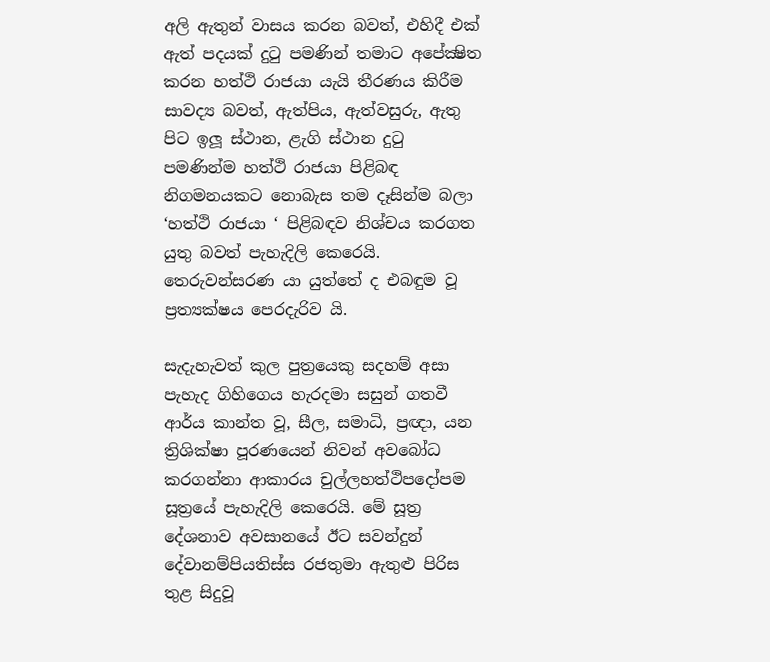අලි ඇතුන් වාසය කරන බවත්, එහිදී එක් ඇත් පදයක් දුටු පමණින් තමාට අපේක්‍ෂිත කරන හත්ථි රාජයා යැයි තීරණය කිරීම සාවද්‍ය බවත්, ඇත්පිය, ඇත්වසුරු, ඇතු පිට ඉලූ ස්ථාන, ළැගි ස්ථාන දුටු පමණින්ම හත්ථි රාජයා පිළිබඳ නිගමනයකට නොබැස තම දෑසින්ම බලා ‘හත්ථි රාජයා ‘ පිළිබඳව නිශ්චය කරගත යුතු බවත් පැහැදිලි කෙරෙයි. තෙරුවන්සරණ යා යුත්තේ ද එබඳුම වූ ප්‍රත්‍යක්ෂය පෙරදැරිව යි.

සැදැහැවත් කුල පුත්‍රයෙකු සදහම් අසා පැහැද ගිහිගෙය හැරදමා සසුන් ගතවී ආර්ය කාන්ත වූ, සීල, සමාධි, ප්‍රඥා, යන ත්‍රිශික්ෂා පූරණයෙන් නිවන් අවබෝධ කරගන්නා ආකාරය චුල්ලහත්ථිපදෝපම සූත්‍රයේ පැහැදිලි කෙරෙයි. මේ සූත්‍ර දේශනාව අවසානයේ ඊට සවන්දුන් දේවානම්පියතිස්ස රජතුමා ඇතුළු පිරිස තුළ සිදුවූ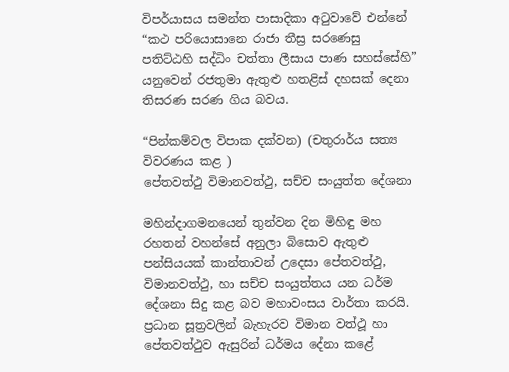විපර්යාසය සමන්ත පාසාදිකා අටුවාවේ එන්නේ “කථ පරියොසානෙ රාජා තීස්‍ර සරණෙසු පතිට්ඨහි සද්ධිං චත්තා ලීසාය පාණ සහස්සේහි” යනුවෙන් රජතුමා ඇතුළු හතළිස් දහසක් දෙනා තිසරණ සරණ ගිය බවය.

“පින්කම්වල විපාක දක්වන) (චතුරාර්ය සත්‍ය විවරණය කළ )
පේතවත්ථු විමානවත්ථු, සච්ච සංයුත්ත දේශනා

මහින්දාගමනයෙන් තුන්වන දින මිහිඳු මහ රහතන් වහන්සේ අනුලා බිසොව ඇතුළු පන්සියයක් කාන්තාවන් උදෙසා පේතවත්ථු, විමානවත්ථු, හා සච්ච සංයුත්තය යන ධර්ම දේශනා සිදු කළ බව මහාවංසය වාර්තා කරයි. ප්‍රධාන සූත්‍රවලින් බැහැරව විමාන වත්ථූ හා පේතවත්ථුව ඇසුරින් ධර්මය දේනා කළේ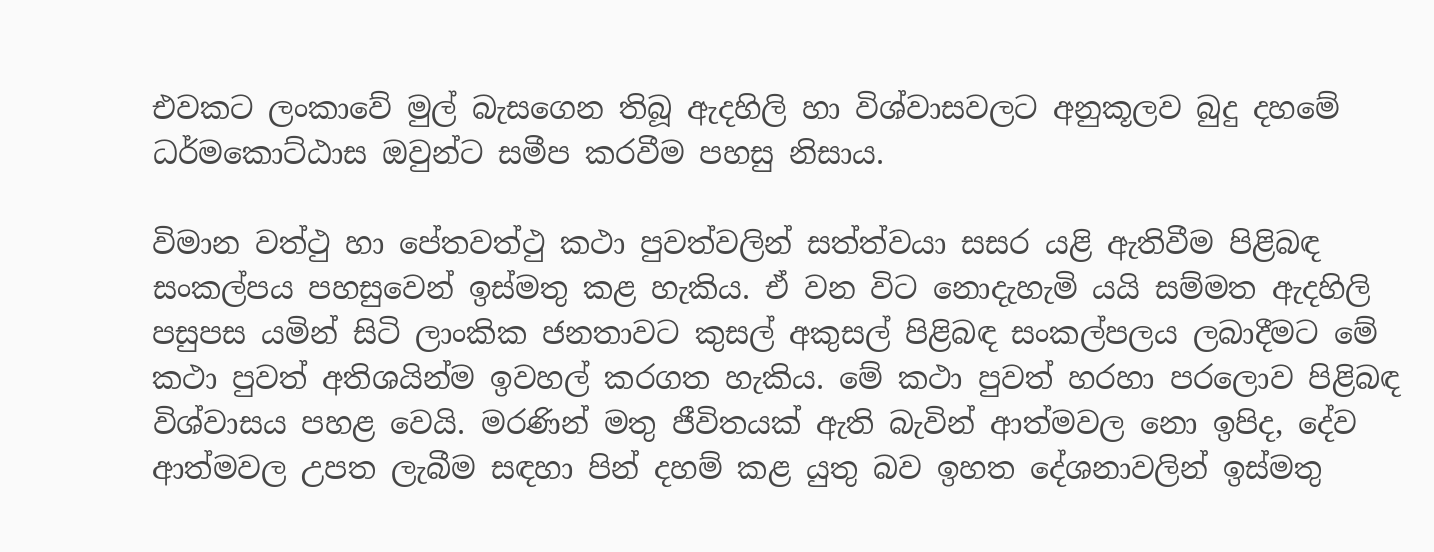එවකට ලංකාවේ මුල් බැසගෙන තිබූ ඇදහිලි හා විශ්වාසවලට අනුකූලව බුදු දහමේ ධර්මකොට්ඨාස ඔවුන්ට සමීප කරවීම පහසු නිසාය.

විමාන වත්ථු හා පේතවත්ථු කථා පුවත්වලින් සත්ත්වයා සසර යළි ඇතිවීම පිළිබඳ සංකල්පය පහසුවෙන් ඉස්මතු කළ හැකිය. ඒ වන විට නොදැහැමි යයි සම්මත ඇදහිලි පසුපස යමින් සිටි ලාංකික ජනතාවට කුසල් අකුසල් පිළිබඳ සංකල්පලය ලබාදීමට මේ කථා පුවත් අතිශයින්ම ඉවහල් කරගත හැකිය. මේ කථා පුවත් හරහා පරලොව පිළිබඳ විශ්වාසය පහළ වෙයි. මරණින් මතු ජීවිතයක් ඇති බැවින් ආත්මවල නො ඉපිද, දේව ආත්මවල උපත ලැබීම සඳහා පින් දහම් කළ යුතු බව ඉහත දේශනාවලින් ඉස්මතු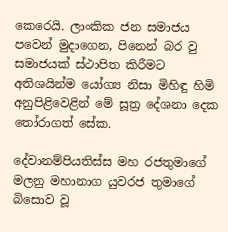කෙරෙයි. ලාංකික ජන සමාජය පවෙන් මුදාගෙන, පිනෙන් බර වු සමාජයක් ස්ථාපිත කිරීමට අතිශයින්ම යෝග්‍ය නිසා මිහිඳු හිමි අනුපිළිවෙළින් මේ සූත්‍ර දේශනා දෙක තෝරාගත් සේක.

දේවානම්පියතිස්ස මහ රජතුමාගේ මලනු මහානාග යුවරජ තුමාගේ බිසොව වූ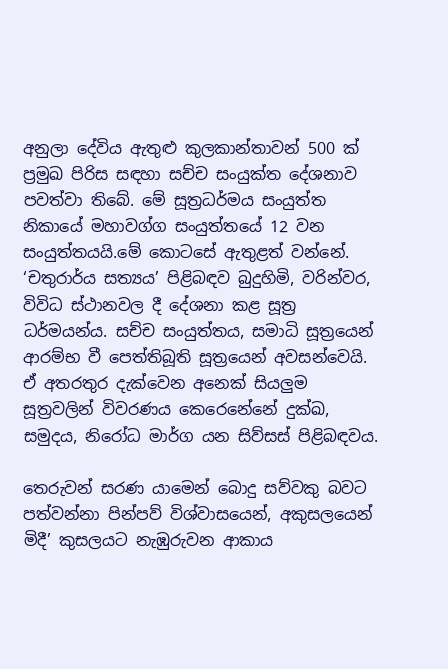අනුලා දේවිය ඇතුළු කුලකාන්තාවන් 500 ක් ප්‍රමුඛ පිරිස සඳහා සච්ච සංයුක්ත දේශනාව පවත්වා තිබේ. මේ සූත්‍රධර්මය සංයුත්ත නිකායේ මහාවග්ග සංයුත්තයේ 12 වන සංයුත්තයයි.මේ කොටසේ ඇතුළත් වන්නේ. ‘චතුරාර්ය සත්‍යය’ පිළිබඳව බුදුහිමි, වරින්වර, විවිධ ස්ථානවල දී දේශනා කළ සූත්‍ර ධර්මයන්ය. සච්ච සංයුත්තය, සමාධි සූත්‍රයෙන් ආරම්භ වී පෙත්තිබූති සූත්‍රයෙන් අවසන්වෙයි. ඒ අතරතුර දැක්වෙන අනෙක් සියලුම සූත්‍රවලින් විවරණය කෙරෙනේනේ දුක්ඛ, සමුදය, නිරෝධ මාර්ග යන සිව්සස් පිළිබඳවය.

තෙරුවන් සරණ යාමෙන් බොදු සව්වකු බවට පත්වන්නා පින්පව් විශ්වාසයෙන්, අකුසලයෙන් මිදී’ කුසලයට නැඹුරුවන ආකාය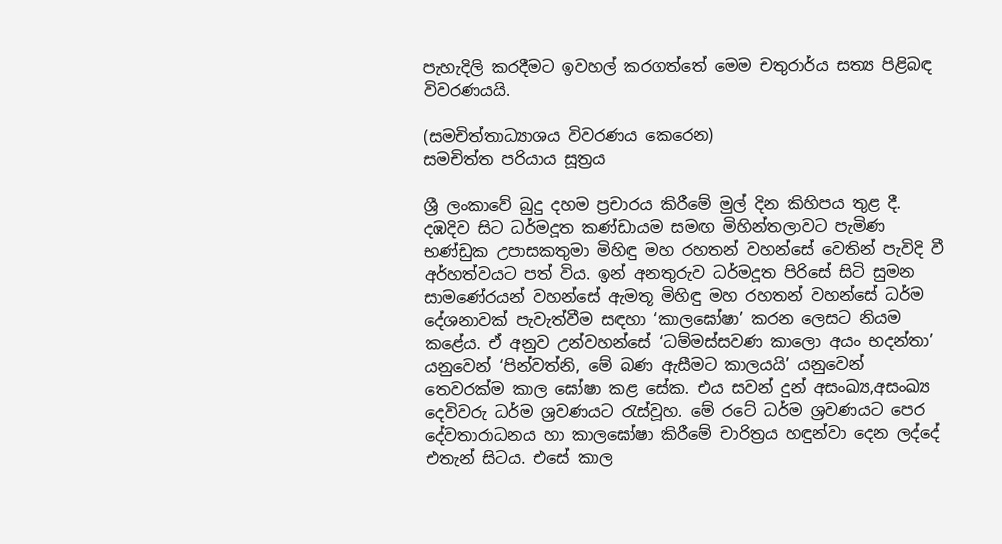පැහැදිලි කරදීමට ඉවහල් කරගත්තේ මෙම චතුරාර්ය සත්‍ය පිළිබඳ විවරණයයි.

(සමචිත්තාධ්‍යාශය විවරණය කෙරෙන)
සමචිත්ත පරියාය සූත්‍රය

ශ්‍රී ලංකාවේ බුදු දහම ප්‍රචාරය කිරීමේ මුල් දින කිහිපය තුළ දී. දඹදිව සිට ධර්මදූත කණ්ඩායම සමඟ මිහින්තලාවට පැමිණ භණ්ඩුක උපාසකතුමා මිහිඳු මහ රහතන් වහන්සේ වෙතින් පැවිදි වී අර්හත්වයට පත් විය. ඉන් අනතුරුව ධර්මදූත පිරිසේ සිටි සුමන සාමණේරයන් වහන්සේ ඇමතූ මිහිඳු මහ රහතන් වහන්සේ ධර්ම දේශනාවක් පැවැත්වීම සඳහා ‘කාලඝෝෂා’ කරන ලෙසට නියම කළේය. ඒ අනුව උන්වහන්සේ ‘ධම්මස්සවණ කාලො අයං භදන්තා’ යනුවෙන් ‘පින්වත්නි, මේ බණ ඇසීමට කාලයයි’ යනුවෙන් තෙවරක්ම කාල ඝෝෂා කළ සේක. එය සවන් දුන් අසංඛ්‍ය,අසංඛ්‍ය දෙවිවරු ධර්ම ශ්‍රවණයට රැස්වූහ. මේ රටේ ධර්ම ශ්‍රවණයට පෙර දේවතාරාධනය හා කාලඝෝෂා කිරීමේ චාරිත්‍රය හඳුන්වා දෙන ලද්දේ එතැන් සිටය. එසේ කාල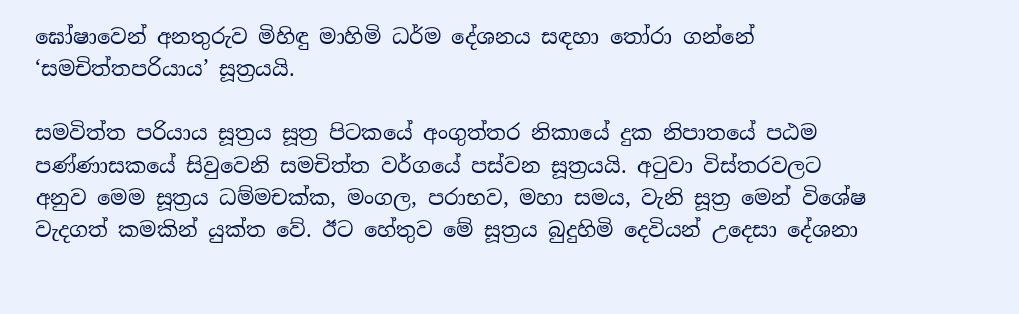ඝෝෂාවෙන් අනතුරුව මිහිඳු මාහිමි ධර්ම දේශනය සඳහා තෝරා ගන්නේ ‘සමචිත්තපරියාය’ සූත්‍රයයි.

සමවිත්ත පරියාය සූත්‍රය සූත්‍ර පිටකයේ අංගුත්තර නිකායේ දුක නිපාතයේ පඨම පණ්ණාසකයේ සිවුවෙනි සමචිත්ත වර්ගයේ පස්වන සූත්‍රයයි. අටුවා විස්තරවලට අනුව මෙම සූත්‍රය ධම්මචක්ක, මංගල, පරාභව, මහා සමය, වැනි සූත්‍ර මෙන් විශේෂ වැදගත් කමකින් යුක්ත වේ. ඊට හේතුව මේ සූත්‍රය බුදුහිමි දෙවියන් උදෙසා දේශනා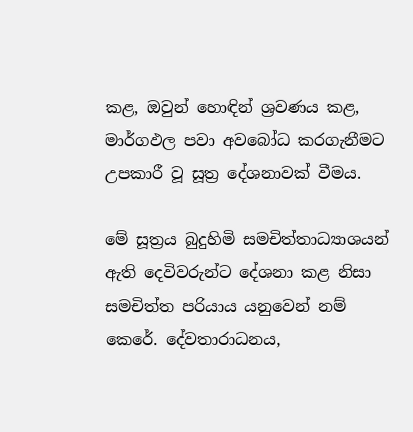කළ, ඔවුන් හොඳින් ශ්‍රවණය කළ, මාර්ගඵල පවා අවබෝධ කරගැනීමට උපකාරී වූ සූත්‍ර දේශනාවක් වීමය.

මේ සූත්‍රය බුදුහිමි සමචිත්තාධ්‍යාශයන් ඇති දෙවිවරුන්ට දේශනා කළ නිසා සමචිත්ත පරියාය යනුවෙන් නම් කෙරේ. දේවතාරාධනය,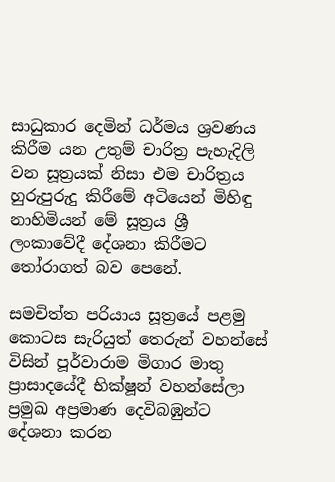සාධුකාර දෙමින් ධර්මය ශ්‍රවණය කිරීම යන උතුම් චාරිත්‍ර පැහැදිලි වන සූත්‍රයක් නිසා එම චාරිත්‍රය හුරුපුරුදු කිරීමේ අටියෙන් මිහිඳු නාහිමියන් මේ සූත්‍රය ශ්‍රී ලංකාවේදී දේශනා කිරීමට තෝරාගත් බව පෙනේ.

සමචිත්ත පරියාය සූත්‍රයේ පළමු කොටස සැරියුත් තෙරුන් වහන්සේ විසින් පූර්වාරාම මිගාර මාතු ප්‍රාසාදයේදී භික්ෂූන් වහන්සේලා ප්‍රමුඛ අප්‍රමාණ දෙවිබඹුන්ට දේශනා කරන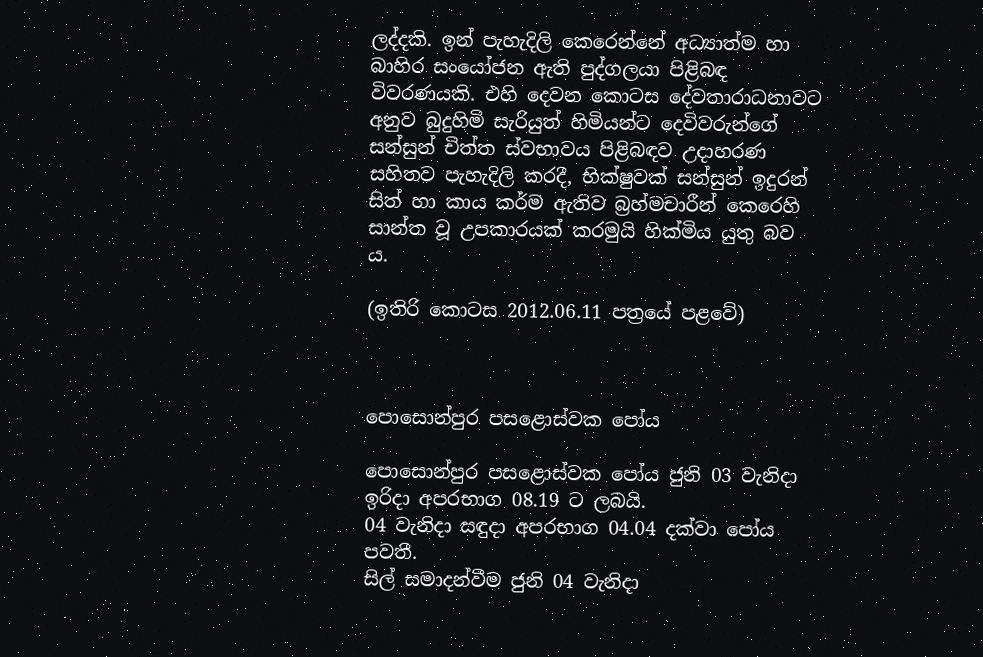ලද්දකි. ඉන් පැහැදිලි කෙරෙන්නේ අධ්‍යාත්ම හා බාහිර සංයෝජන ඇති පුද්ගලයා පිළිබඳ විවරණයකි. එහි දෙවන කොටස දේවතාරාධනාවට අනුව බුදුහිමි සැරියුත් හිමියන්ට දෙවිවරුන්ගේ සන්සුන් චිත්ත ස්වභාවය පිළිබඳව උදාහරණ සහිතව පැහැදිලි කරදී, භික්ෂුවක් සන්සුන් ඉදුරන් සිත් හා කාය කර්ම ඇතිව බ්‍රහ්මචාරීන් කෙරෙහි සාන්ත වූ උපකාරයක් කරමුයි හික්මිය යුතු බව ය.

(ඉතිරි කොටස 2012.06.11 පත්‍රයේ පළවේ)



පොසොන්පුර පසළොස්වක පෝය

පොසොන්පුර පසළොස්වක පෝය ජුනි 03 වැනිදා ඉරිදා අපරභාග 08.19 ට ලබයි.
04 වැනිදා සඳුදා අපරභාග 04.04 දක්වා පෝය පවතී.
සිල් සමාදන්වීම ජුනි 04 වැනිදා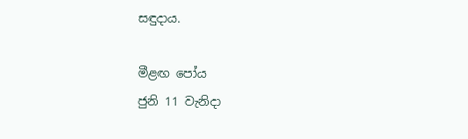සඳුදාය.

මීළඟ පෝය
ජුනි 11 වැනිදා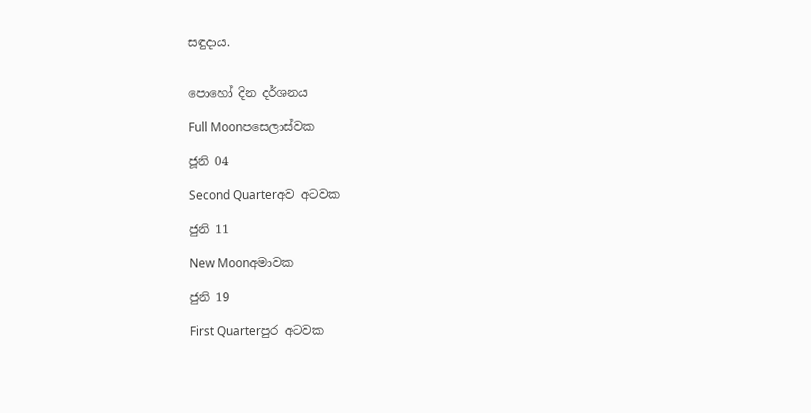සඳුදාය.


පොහෝ දින දර්ශනය

Full Moonපසෙලාස්වක

ජූනි 04

Second Quarterඅව අටවක

ජුනි 11

New Moonඅමාවක

ජුනි 19

First Quarterපුර අටවක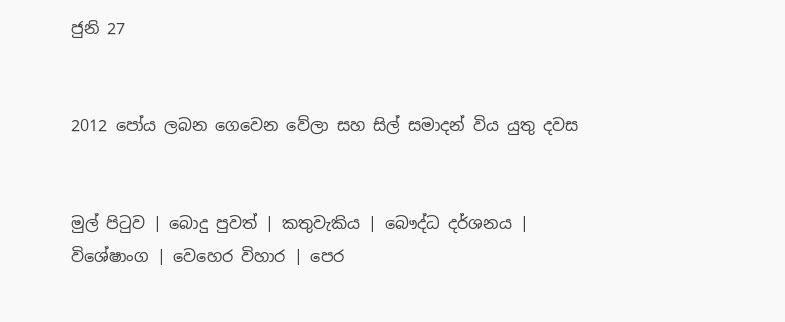ජුනි 27


2012 පෝය ලබන ගෙවෙන වේලා සහ සිල් සමාදන් විය යුතු දවස


මුල් පිටුව | බොදු පුවත් | කතුවැකිය | බෞද්ධ දර්ශනය | විශේෂාංග | වෙහෙර විහාර | පෙර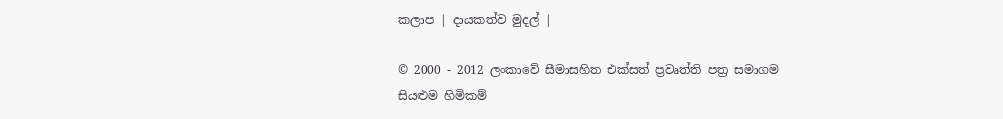කලාප | දායකත්ව මුදල් |

© 2000 - 2012 ලංකාවේ සීමාසහිත එක්සත් ප්‍රවෘත්ති පත්‍ර සමාගම
සියළුම හිමිකම්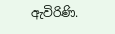ඇවිරිණි.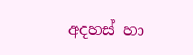අදහස් හා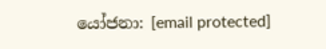යෝජනා: [email protected]